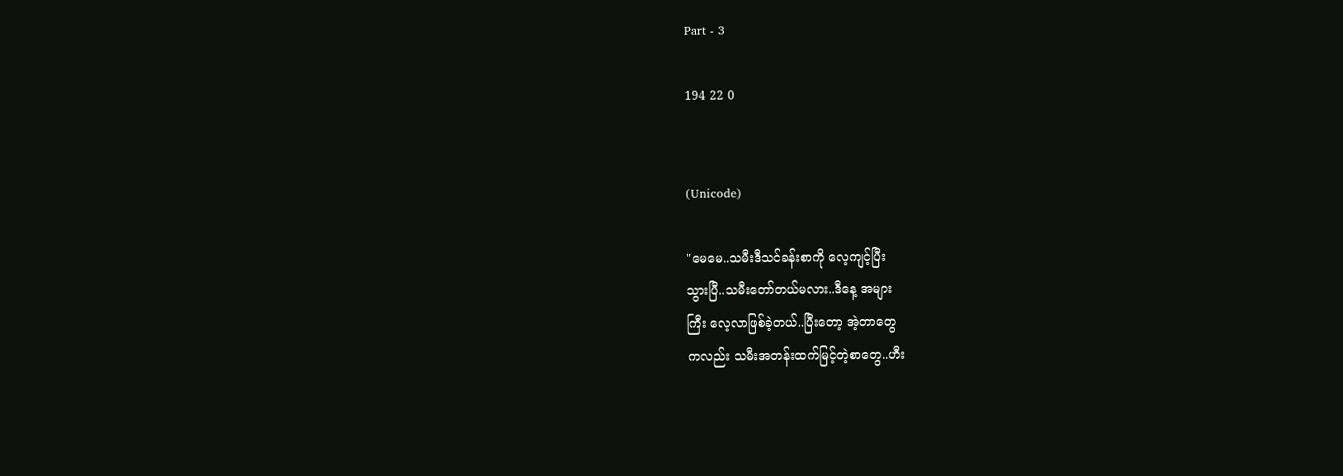Part - 3

194 22 0


(Unicode)

"မေမေ..သမီးဒီသင်ခန်းစာကို လေ့ကျင့်ပြီး
သွားပြီ..သမီးတော်တယ်မလား..ဒီနေ့ အများ
ကြီး လေ့လာဖြစ်ခဲ့တယ်..ပြီးတော့ အဲ့တာတွေ
ကလည်း သမီးအတန်းထက်မြင့်တဲ့စာတွေ..ဟီး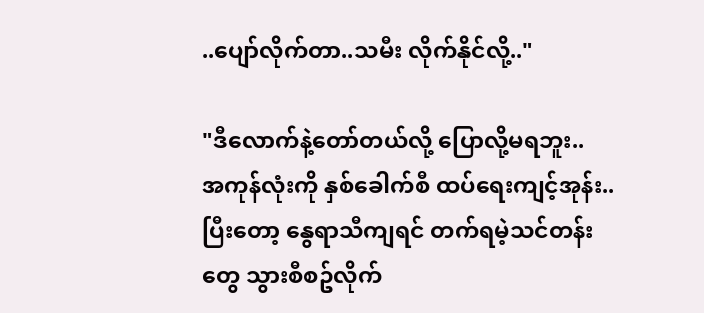..ပျော်လိုက်တာ..သမီး လိုက်နိုင်လို့.."

"ဒီလောက်နဲ့တော်တယ်လို့ ပြောလို့မရဘူး..
အကုန်လုံးကို နှစ်ခေါက်စီ ထပ်ရေးကျင့်အုန်း..
ပြီးတော့ နွေရာသီကျရင် တက်ရမဲ့သင်တန်း
တွေ သွားစီစဥ်လိုက်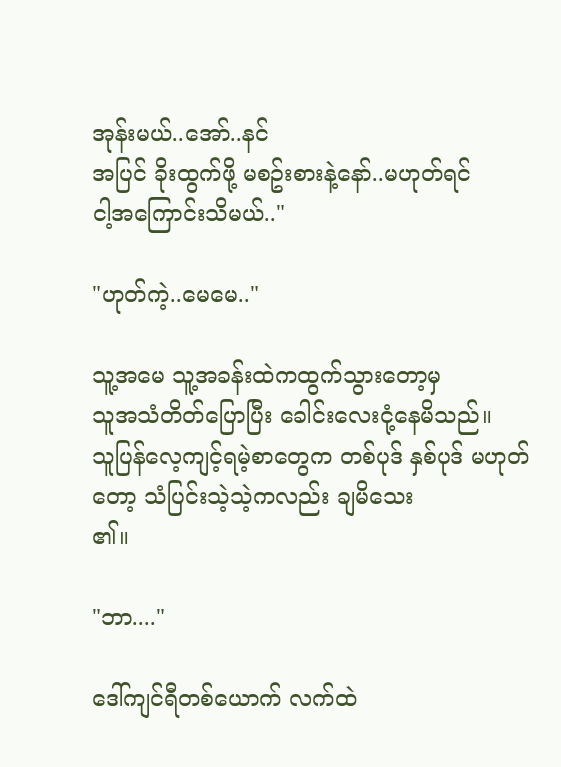အုန်းမယ်..အော်..နင်
အပြင် ခိုးထွက်ဖို့ မစဥ်းစားနဲ့နော်..မဟုတ်ရင်
ငါ့အကြောင်းသိမယ်.."

"ဟုတ်ကဲ့..မေမေ.."

သူ့အမေ သူ့အခန်းထဲကထွက်သွားတော့မှ
သူအသံတိတ်ပြောပြီး ခေါင်းလေးငုံ့နေမိသည်။
သူပြန်လေ့ကျင့်ရမဲ့စာတွေက တစ်ပုဒ် နှစ်ပုဒ် မဟုတ်တော့ သံပြင်းသဲ့သဲ့ကလည်း ချမိသေး
၏။

"ဘာ...."

ဒေါ်ကျင်ရီတစ်ယောက် လက်ထဲ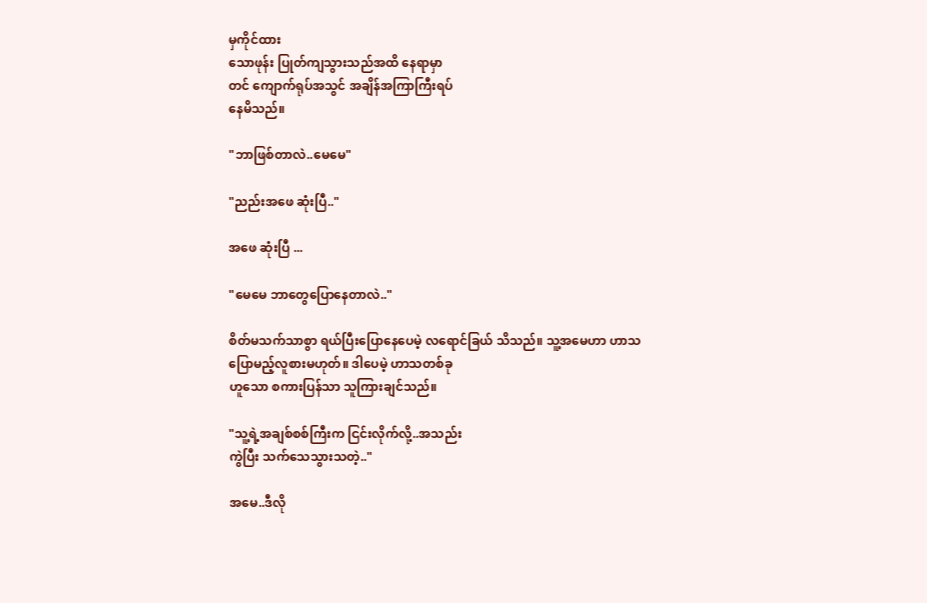မှကိုင်ထား
သောဖုန်း ပြုတ်ကျသွားသည်အထိ နေရာမှာ
တင် ကျောက်ရုပ်အသွင် အချိန်အကြာကြီးရပ်
နေမိသည်။

"ဘာဖြစ်တာလဲ..မေမေ"

"ညည်းအဖေ ဆုံးပြီ.."

အဖေ ဆုံးပြီ ...

"မေမေ ဘာတွေပြောနေတာလဲ.."

စိတ်မသက်သာစွာ ရယ်ပြီးပြောနေပေမဲ့ လရောင်ခြယ် သိသည်။ သူ့အမေဟာ ဟာသ
ပြောမည့်လူစားမဟုတ်။ ဒါပေမဲ့ ဟာသတစ်ခု
ဟူသော စကားပြန်သာ သူကြားချင်သည်။

"သူ့ရဲ့အချစ်စစ်ကြီးက ငြင်းလိုက်လို့..အသည်း
ကွဲပြီး သက်သေသွားသတဲ့.."

အမေ..ဒီလို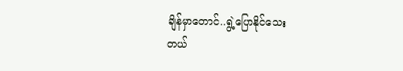ချိန်မှာတောင်..ရွဲ့ပြောနိုင်သေး
တယ်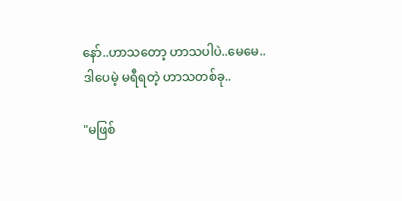နော်..ဟာသတော့ ဟာသပါပဲ..မေမေ..
ဒါပေမဲ့ မရီရတဲ့ ဟာသတစ်ခု..

"မဖြစ်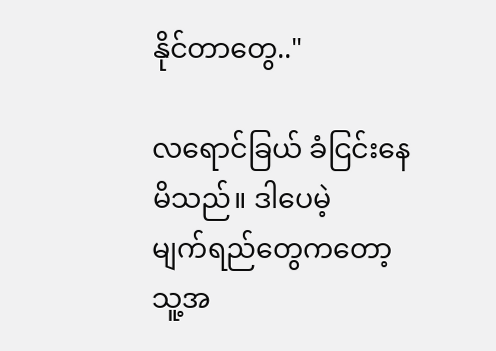နိုင်တာတွေ.."

လရောင်ခြယ် ခံငြင်းနေမိသည်။ ဒါပေမဲ့
မျက်ရည်တွေကတော့ သူ့အ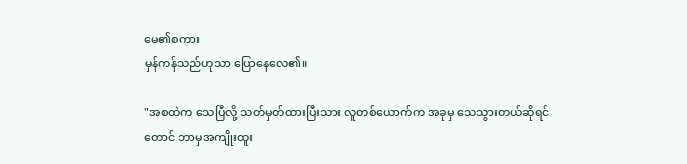မေ၏စကား
မှန်ကန်သည်ဟုသာ ပြောနေလေ၏။

"အစထဲက သေပြီလို့ သတ်မှတ်ထားပြီးသား လူတစ်ယောက်က အခုမှ သေသွားတယ်ဆိုရင်
တောင် ဘာမှအကျိုးထူး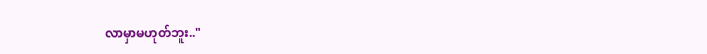လာမှာမဟုတ်ဘူး.."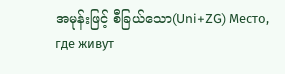အမုန်းဖြင့် စီခြယ်သော(Uni+ZG) Место, где живут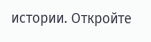истории. Откройте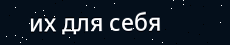их для себя